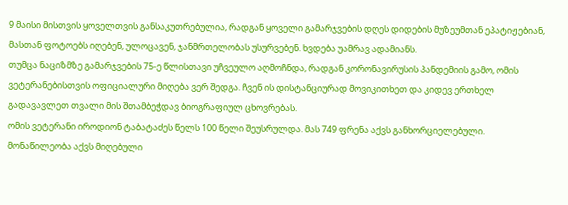9 მაისი მისთვის ყოველთვის განსაკუთრებულია, რადგან ყოველი გამარჯვების დღეს დიდების მუზეუმთან ეპატიჟებიან, მასთან ფოტოებს იღებენ, ულოცავენ, ჯანმრთელობას უსურვებენ. ხვდება უამრავ ადამიანს.
თუმცა ნაციზმზე გამარჯვების 75-ე წლისთავი უჩვეულო აღმოჩნდა, რადგან კორონავირუსის პანდემიის გამო, ომის ვეტერანებისთვის ოფიციალური მიღება ვერ შედგა. ჩვენ ის დისტანციურად მოვიკითხეთ და კიდევ ერთხელ გადავავლეთ თვალი მის შთამბეჭდავ ბიოგრაფიულ ცხოვრებას.
ომის ვეტერანი იროდიონ ტაბატაძეს წელს 100 წელი შეუსრულდა. მას 749 ფრენა აქვს განხორციელებული. მონაწილეობა აქვს მიღებული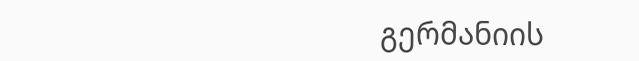გერმანიის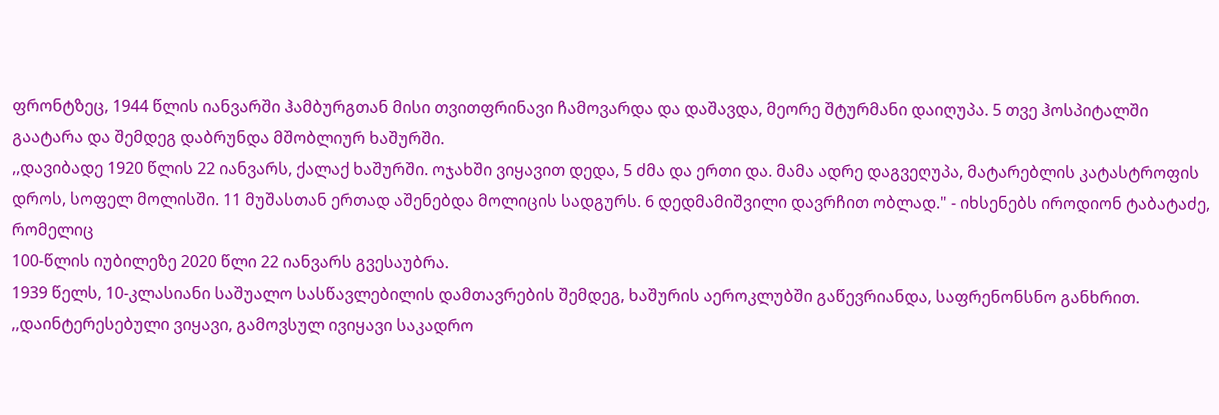ფრონტზეც, 1944 წლის იანვარში ჰამბურგთან მისი თვითფრინავი ჩამოვარდა და დაშავდა, მეორე შტურმანი დაიღუპა. 5 თვე ჰოსპიტალში გაატარა და შემდეგ დაბრუნდა მშობლიურ ხაშურში.
,,დავიბადე 1920 წლის 22 იანვარს, ქალაქ ხაშურში. ოჯახში ვიყავით დედა, 5 ძმა და ერთი და. მამა ადრე დაგვეღუპა, მატარებლის კატასტროფის დროს, სოფელ მოლისში. 11 მუშასთან ერთად აშენებდა მოლიცის სადგურს. 6 დედმამიშვილი დავრჩით ობლად." - იხსენებს იროდიონ ტაბატაძე, რომელიც
100-წლის იუბილეზე 2020 წლი 22 იანვარს გვესაუბრა.
1939 წელს, 10-კლასიანი საშუალო სასწავლებილის დამთავრების შემდეგ, ხაშურის აეროკლუბში გაწევრიანდა, საფრენონსნო განხრით.
,,დაინტერესებული ვიყავი, გამოვსულ ივიყავი საკადრო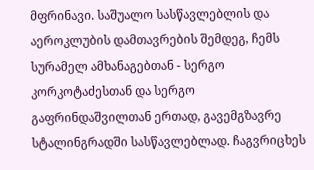მფრინავი. საშუალო სასწავლებლის და აეროკლუბის დამთავრების შემდეგ, ჩემს სურამელ ამხანაგებთან - სერგო კორკოტაძესთან და სერგო გაფრინდაშვილთან ერთად, გავემგზავრე სტალინგრადში სასწავლებლად. ჩაგვრიცხეს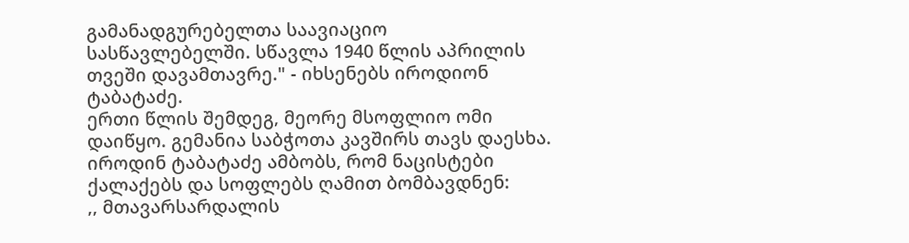გამანადგურებელთა საავიაციო სასწავლებელში. სწავლა 1940 წლის აპრილის თვეში დავამთავრე." - იხსენებს იროდიონ ტაბატაძე.
ერთი წლის შემდეგ, მეორე მსოფლიო ომი დაიწყო. გემანია საბჭოთა კავშირს თავს დაესხა. იროდინ ტაბატაძე ამბობს, რომ ნაცისტები ქალაქებს და სოფლებს ღამით ბომბავდნენ:
,, მთავარსარდალის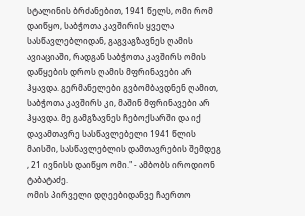სტალინის ბრძანებით, 1941 წელს, ომი რომ დაიწყო, საბჭოთა კავშირის ყველა სასწავლებლიდან, გაგვაგზავნეს ღამის ავიაციაში, რადგან საბჭოთა კავშირს ომის დაწყების დროს ღამის მფრინავები არ ჰყავდა. გერმანელები გვბომბავდნენ ღამით, საბჭოთა კავშირს კი, მაშინ მფრინავები არ ჰყავდა. მე გამგზავნეს ჩებოქსარში და იქ დავამთავრე სასწავლებელი 1941 წლის მაისში, სასწავლებლის დამთავრების შემდეგ , 21 ივნისს დაიწყო ომი." - ამბობს იროდიონ ტაბატაძე.
ომის პირველი დღეებიდანვე ჩაერთო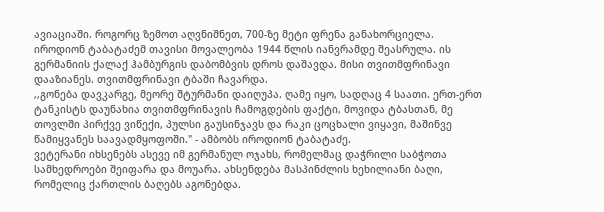ავიაციაში. როგორც ზემოთ აღვნიშნეთ, 700-ზე მეტი ფრენა განახორციელა. იროდიონ ტაბატაძემ თავისი მოვალეობა 1944 წლის იანვრამდე შეასრულა. ის გერმანიის ქალაქ ჰამბურგის დაბომბვის დროს დაშავდა. მისი თვითმფრინავი დააზიანეს. თვითმფრინავი ტბაში ჩავარდა.
,,გონება დავკარგე, მეორე შტურმანი დაიღუპა. ღამე იყო, სადღაც 4 საათი. ერთ-ერთ ტანკისტს დაუნახია თვითმფრინავის ჩამოგდების ფაქტი, მოვიდა ტბასთან, მე თოვლში პირქვე ვიწექი, პულსი გაუსინჯავს და რაკი ცოცხალი ვიყავი, მაშინვე წამიყვანეს საავადმყოფოში." - ამბობს იროდიონ ტაბატაძე.
ვეტერანი იხსენებს ასევე იმ გერმანულ ოჯახს, რომელმაც დაჭრილი საბჭოთა სამხედროები შეიფარა და მოუარა. ახსენდება მასპინძლის ხეხილიანი ბაღი, რომელიც ქართლის ბაღებს აგონებდა.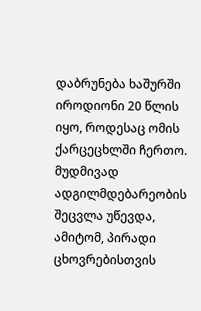დაბრუნება ხაშურში
იროდიონი 20 წლის იყო, როდესაც ომის ქარცეცხლში ჩერთო. მუდმივად ადგილმდებარეობის შეცვლა უწევდა, ამიტომ, პირადი ცხოვრებისთვის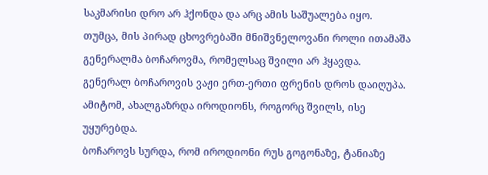საკმარისი დრო არ ჰქონდა და არც ამის საშუალება იყო.
თუმცა, მის პირად ცხოვრებაში მნიშვნელოვანი როლი ითამაშა გენერალმა ბოჩაროვმა, რომელსაც შვილი არ ჰყავდა. გენერალ ბოჩაროვის ვაჟი ერთ-ერთი ფრენის დროს დაიღუპა. ამიტომ, ახალგაზრდა იროდიონს, როგორც შვილს, ისე უყურებდა.
ბოჩაროვს სურდა, რომ იროდიონი რუს გოგონაზე, ტანიაზე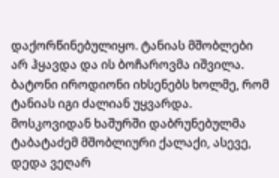დაქორწინებულიყო. ტანიას მშობლები არ ჰყავდა და ის ბოჩაროვმა იშვილა. ბატონი იროდიონი იხსენებს ხოლმე, რომ ტანიას იგი ძალიან უყვარდა.
მოსკოვიდან ხაშურში დაბრუნებულმა ტაბატაძემ მშობლიური ქალაქი, ასევე, დედა ვეღარ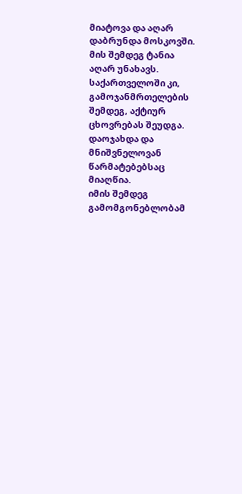მიატოვა და აღარ დაბრუნდა მოსკოვში. მის შემდეგ ტანია აღარ უნახავს. საქართველოში კი, გამოჯანმრთელების შემდეგ, აქტიურ ცხოვრებას შეუდგა. დაოჯახდა და მნიშვნელოვან წარმატებებსაც მიაღწია.
იმის შემდეგ გამომგონებლობამ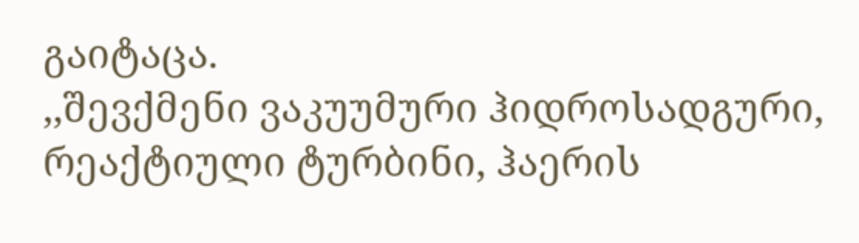გაიტაცა.
,,შევქმენი ვაკუუმური ჰიდროსადგური, რეაქტიული ტურბინი, ჰაერის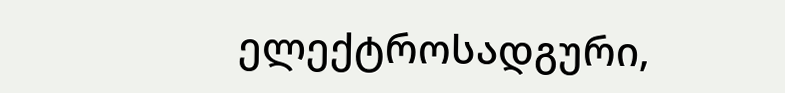ელექტროსადგური,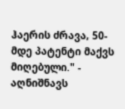ჰაერის ძრავა, 50-მდე პატენტი მაქვს მიღებული." - აღნიშნავს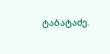ტაბატაძე.